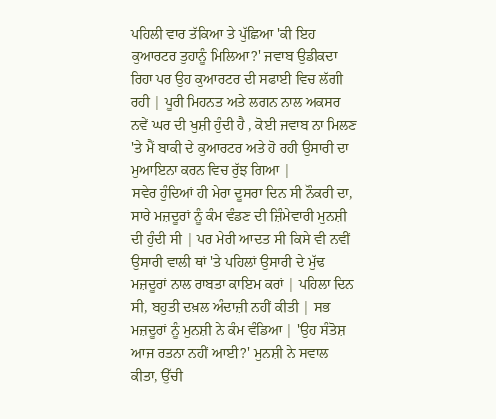ਪਹਿਲੀ ਵਾਰ ਤੱਕਿਆ ਤੇ ਪੁੱਛਿਆ 'ਕੀ ਇਹ ਕੁਆਰਟਰ ਤੁਹਾਨੂੰ ਮਿਲਿਆ?' ਜਵਾਬ ਉਡੀਕਦਾ ਰਿਹਾ ਪਰ ਉਹ ਕੁਆਰਟਰ ਦੀ ਸਫਾਈ ਵਿਚ ਲੱਗੀ ਰਹੀ | ਪੂਰੀ ਮਿਹਨਤ ਅਤੇ ਲਗਨ ਨਾਲ ਅਕਸਰ ਨਵੇਂ ਘਰ ਦੀ ਖੁਸ਼ੀ ਹੁੰਦੀ ਹੈ , ਕੋਈ ਜਵਾਬ ਨਾ ਮਿਲਣ 'ਤੇ ਮੈਂ ਬਾਕੀ ਦੇ ਕੁਆਰਟਰ ਅਤੇ ਹੋ ਰਹੀ ਉਸਾਰੀ ਦਾ ਮੁਆਇਨਾ ਕਰਨ ਵਿਚ ਰੁੱਝ ਗਿਆ |
ਸਵੇਰ ਹੁੰਦਿਆਂ ਹੀ ਮੇਰਾ ਦੂਸਰਾ ਦਿਨ ਸੀ ਨੌਕਰੀ ਦਾ, ਸਾਰੇ ਮਜ਼ਦੂਰਾਂ ਨੂੰ ਕੰਮ ਵੰਡਣ ਦੀ ਜ਼ਿੰਮੇਵਾਰੀ ਮੁਨਸ਼ੀ ਦੀ ਹੁੰਦੀ ਸੀ | ਪਰ ਮੇਰੀ ਆਦਤ ਸੀ ਕਿਸੇ ਵੀ ਨਵੀਂ ਉਸਾਰੀ ਵਾਲੀ ਥਾਂ 'ਤੇ ਪਹਿਲਾਂ ਉਸਾਰੀ ਦੇ ਮੁੱਢ ਮਜ਼ਦੂਰਾਂ ਨਾਲ ਰਾਬਤਾ ਕਾਇਮ ਕਰਾਂ | ਪਹਿਲਾ ਦਿਨ ਸੀ, ਬਹੁਤੀ ਦਖ਼ਲ ਅੰਦਾਜ਼ੀ ਨਹੀਂ ਕੀਤੀ | ਸਭ ਮਜ਼ਦੂਰਾਂ ਨੂੰ ਮੁਨਸ਼ੀ ਨੇ ਕੰਮ ਵੰਡਿਆ | 'ਉਹ ਸੰਤੋਸ਼ ਆਜ ਰਤਨਾ ਨਹੀਂ ਆਈ?' ਮੁਨਸ਼ੀ ਨੇ ਸਵਾਲ ਕੀਤਾ, ਉੱਚੀ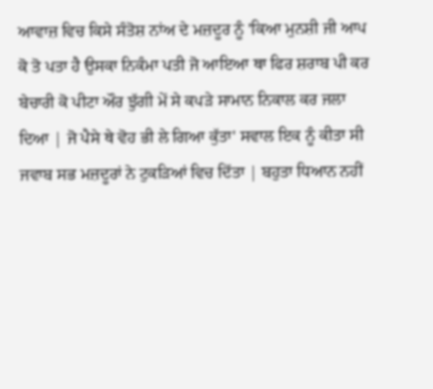ਆਵਾਜ਼ ਵਿਚ ਕਿਸੇ ਸੰਤੋਸ਼ ਨਾਂਅ ਦੇ ਮਜ਼ਦੂਰ ਨੂੰ 'ਕਿਆ ਮੁਨਸ਼ੀ ਜੀ ਆਪ ਕੋ ਤੋ ਪਤਾ ਹੈ ਉਸਕਾ ਨਿਕੰਮਾ ਪਤੀ ਜੋ ਆਇਆ ਥਾ ਫਿਰ ਸ਼ਰਾਬ ਪੀ ਕਰ ਬੇਚਾਰੀ ਕੋ ਪੀਟਾ ਔਰ ਝੁੱਗੀ ਮੇਂ ਸੇ ਕਪੜੇ ਸਾਮਾਨ ਨਿਕਾਲ ਕਰ ਜਲਾ ਦਿਆ | ਜੋ ਪੈਸੇ ਥੇ ਵੋਹ ਭੀ ਲੇ ਗਿਆ ਕੁੱਤਾ' ਸਵਾਲ ਇਕ ਨੂੰ ਕੀਤਾ ਸੀ ਜਵਾਬ ਸਭ ਮਜ਼ਦੂਰਾਂ ਨੇ ਟੁਕੜਿਆਂ ਵਿਚ ਦਿੱਤਾ | ਬਹੁਤਾ ਧਿਆਨ ਨਹੀਂ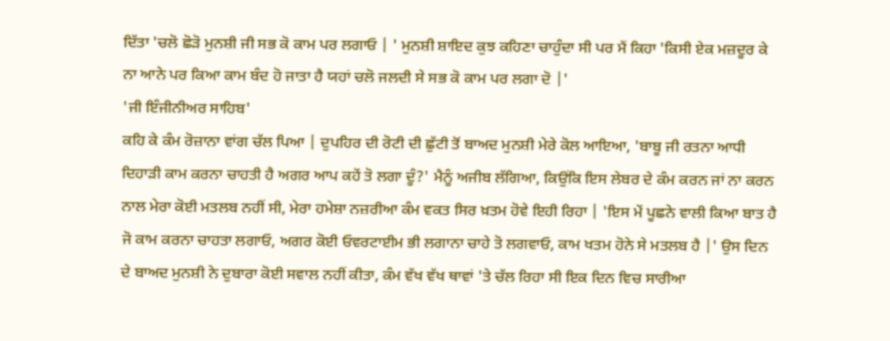ਦਿੱਤਾ 'ਚਲੋ ਛੋੜੋ ਮੁਨਸ਼ੀ ਜੀ ਸਭ ਕੋ ਕਾਮ ਪਰ ਲਗਾਓ | ' ਮੁਨਸ਼ੀ ਸ਼ਾਇਦ ਕੁਝ ਕਹਿਣਾ ਚਾਹੁੰਦਾ ਸੀ ਪਰ ਮੈਂ ਕਿਹਾ 'ਕਿਸੀ ਏਕ ਮਜ਼ਦੂਰ ਕੇ ਨਾ ਆਨੇ ਪਰ ਕਿਆ ਕਾਮ ਬੰਦ ਹੋ ਜਾਤਾ ਹੈ ਯਹਾਂ ਚਲੋ ਜਲਦੀ ਸੇ ਸਭ ਕੋ ਕਾਮ ਪਰ ਲਗਾ ਦੋ |'
'ਜੀ ਇੰਜੀਨੀਅਰ ਸਾਹਿਬ'
ਕਹਿ ਕੇ ਕੰਮ ਰੋਜ਼ਾਨਾ ਵਾਂਗ ਚੱਲ ਪਿਆ | ਦੁਪਹਿਰ ਦੀ ਰੋਟੀ ਦੀ ਛੁੱਟੀ ਤੋਂ ਬਾਅਦ ਮੁਨਸ਼ੀ ਮੇਰੇ ਕੋਲ ਆਇਆ, 'ਬਾਬੂ ਜੀ ਰਤਨਾ ਆਧੀ ਦਿਹਾੜੀ ਕਾਮ ਕਰਨਾ ਚਾਹਤੀ ਹੈ ਅਗਰ ਆਪ ਕਹੇਂ ਤੋ ਲਗਾ ਦੂੰ?' ਮੈਨੂੰ ਅਜੀਬ ਲੱਗਿਆ, ਕਿਉਂਕਿ ਇਸ ਲੇਬਰ ਦੇ ਕੰਮ ਕਰਨ ਜਾਂ ਨਾ ਕਰਨ ਨਾਲ ਮੇਰਾ ਕੋਈ ਮਤਲਬ ਨਹੀਂ ਸੀ, ਮੇਰਾ ਹਮੇਸ਼ਾ ਨਜ਼ਰੀਆ ਕੰਮ ਵਕਤ ਸਿਰ ਖ਼ਤਮ ਹੋਵੇ ਇਹੀ ਰਿਹਾ | 'ਇਸ ਮੇਂ ਪੂਛਨੇ ਵਾਲੀ ਕਿਆ ਬਾਤ ਹੈ ਜੋ ਕਾਮ ਕਰਨਾ ਚਾਹਤਾ ਲਗਾਓ, ਅਗਰ ਕੋਈ ਓਵਰਟਾਈਮ ਭੀ ਲਗਾਨਾ ਚਾਹੇ ਤੋ ਲਗਵਾਓ, ਕਾਮ ਖਤਮ ਹੋਨੇ ਸੇ ਮਤਲਬ ਹੈ |' ਉਸ ਦਿਨ ਦੇ ਬਾਅਦ ਮੁਨਸ਼ੀ ਨੇ ਦੁਬਾਰਾ ਕੋਈ ਸਵਾਲ ਨਹੀਂ ਕੀਤਾ, ਕੰਮ ਵੱਖ ਵੱਖ ਥਾਵਾਂ 'ਤੇ ਚੱਲ ਰਿਹਾ ਸੀ ਇਕ ਦਿਨ ਵਿਚ ਸਾਰੀਆ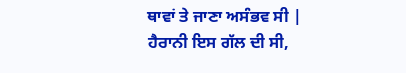ਥਾਵਾਂ ਤੇ ਜਾਣਾ ਅਸੰਭਵ ਸੀ |
ਹੈਰਾਨੀ ਇਸ ਗੱਲ ਦੀ ਸੀ,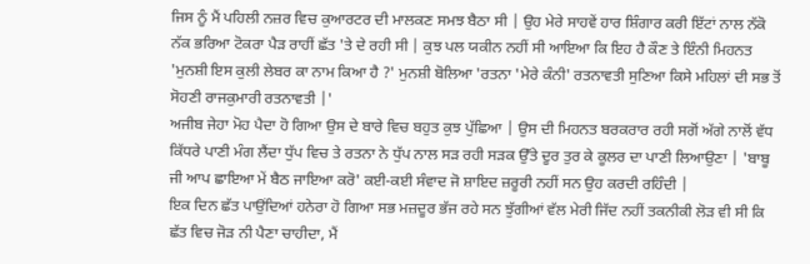ਜਿਸ ਨੂੰ ਮੈਂ ਪਹਿਲੀ ਨਜ਼ਰ ਵਿਚ ਕੁਆਰਟਰ ਦੀ ਮਾਲਕਣ ਸਮਝ ਬੈਠਾ ਸੀ | ਉਹ ਮੇਰੇ ਸਾਹਵੇਂ ਹਾਰ ਸ਼ਿੰਗਾਰ ਕਰੀ ਇੱਟਾਂ ਨਾਲ ਨੱਕੋ ਨੱਕ ਭਰਿਆ ਟੋਕਰਾ ਪੈੜ ਰਾਹੀਂ ਛੱਤ 'ਤੇ ਦੇ ਰਹੀ ਸੀ | ਕੁਝ ਪਲ ਯਕੀਨ ਨਹੀਂ ਸੀ ਆਇਆ ਕਿ ਇਹ ਹੈ ਕੌਣ ਤੇ ਇੰਨੀ ਮਿਹਨਤ 'ਮੁਨਸ਼ੀ ਇਸ ਕੁਲੀ ਲੇਬਰ ਕਾ ਨਾਮ ਕਿਆ ਹੈ ?' ਮੁਨਸ਼ੀ ਬੋਲਿਆ 'ਰਤਨਾ 'ਮੇਰੇ ਕੰਨੀ' ਰਤਨਾਵਤੀ ਸੁਣਿਆ ਕਿਸੇ ਮਹਿਲਾਂ ਦੀ ਸਭ ਤੋਂ ਸੋਹਣੀ ਰਾਜਕੁਮਾਰੀ ਰਤਨਾਵਤੀ |'
ਅਜੀਬ ਜੇਹਾ ਮੋਹ ਪੈਦਾ ਹੋ ਗਿਆ ਉਸ ਦੇ ਬਾਰੇ ਵਿਚ ਬਹੁਤ ਕੁਝ ਪੁੱਛਿਆ | ਉਸ ਦੀ ਮਿਹਨਤ ਬਰਕਰਾਰ ਰਹੀ ਸਗੋਂ ਅੱਗੇ ਨਾਲੋਂ ਵੱਧ ਕਿੱਧਰੇ ਪਾਣੀ ਮੰਗ ਲੈਂਦਾ ਧੁੱਪ ਵਿਚ ਤੇ ਰਤਨਾ ਨੇ ਧੁੱਪ ਨਾਲ ਸੜ ਰਹੀ ਸੜਕ ਉੱਤੇ ਦੂਰ ਤੁਰ ਕੇ ਕੂਲਰ ਦਾ ਪਾਣੀ ਲਿਆਉਣਾ | 'ਬਾਬੂ ਜੀ ਆਪ ਛਾਇਆ ਮੇਂ ਬੈਠ ਜਾਇਆ ਕਰੋ' ਕਈ-ਕਈ ਸੰਵਾਦ ਜੋ ਸ਼ਾਇਦ ਜ਼ਰੂਰੀ ਨਹੀਂ ਸਨ ਉਹ ਕਰਦੀ ਰਹਿੰਦੀ |
ਇਕ ਦਿਨ ਛੱਤ ਪਾਉਂਦਿਆਂ ਹਨੇਰਾ ਹੋ ਗਿਆ ਸਭ ਮਜ਼ਦੂਰ ਭੱਜ ਰਹੇ ਸਨ ਝੁੱਗੀਆਂ ਵੱਲ ਮੇਰੀ ਜਿੱਦ ਨਹੀਂ ਤਕਨੀਕੀ ਲੋੜ ਵੀ ਸੀ ਕਿ ਛੱਤ ਵਿਚ ਜੋੜ ਨੀ ਪੈਣਾ ਚਾਹੀਦਾ, ਮੈਂ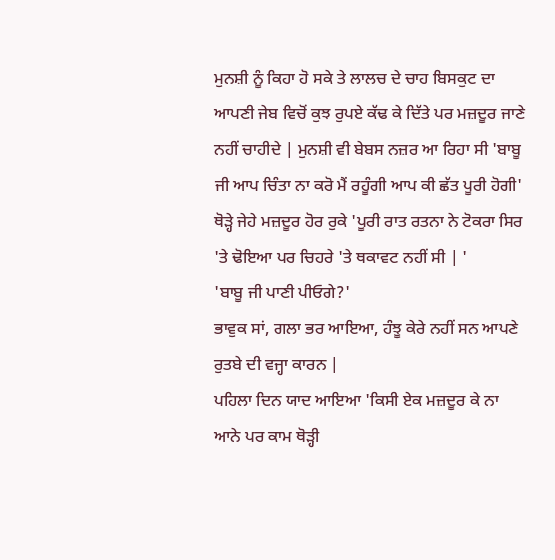ਮੁਨਸ਼ੀ ਨੂੰ ਕਿਹਾ ਹੋ ਸਕੇ ਤੇ ਲਾਲਚ ਦੇ ਚਾਹ ਬਿਸਕੁਟ ਦਾ ਆਪਣੀ ਜੇਬ ਵਿਚੋਂ ਕੁਝ ਰੁਪਏ ਕੱਢ ਕੇ ਦਿੱਤੇ ਪਰ ਮਜ਼ਦੂਰ ਜਾਣੇ ਨਹੀਂ ਚਾਹੀਦੇ | ਮੁਨਸ਼ੀ ਵੀ ਬੇਬਸ ਨਜ਼ਰ ਆ ਰਿਹਾ ਸੀ 'ਬਾਬੂ ਜੀ ਆਪ ਚਿੰਤਾ ਨਾ ਕਰੋ ਮੈਂ ਰਹੂੰਗੀ ਆਪ ਕੀ ਛੱਤ ਪੂਰੀ ਹੋਗੀ' ਥੋੜ੍ਹੇ ਜੇਹੇ ਮਜ਼ਦੂਰ ਹੋਰ ਰੁਕੇ 'ਪੂਰੀ ਰਾਤ ਰਤਨਾ ਨੇ ਟੋਕਰਾ ਸਿਰ 'ਤੇ ਢੋਇਆ ਪਰ ਚਿਹਰੇ 'ਤੇ ਥਕਾਵਟ ਨਹੀਂ ਸੀ | '
'ਬਾਬੂ ਜੀ ਪਾਣੀ ਪੀਓਗੇ?'
ਭਾਵੁਕ ਸਾਂ, ਗਲਾ ਭਰ ਆਇਆ, ਹੰਝੂ ਕੇਰੇ ਨਹੀਂ ਸਨ ਆਪਣੇ ਰੁਤਬੇ ਦੀ ਵਜ੍ਹਾ ਕਾਰਨ |
ਪਹਿਲਾ ਦਿਨ ਯਾਦ ਆਇਆ 'ਕਿਸੀ ਏਕ ਮਜ਼ਦੂਰ ਕੇ ਨਾ ਆਨੇ ਪਰ ਕਾਮ ਥੋੜ੍ਹੀ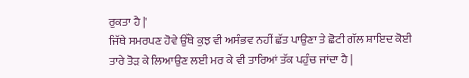ਰੁਕਤਾ ਹੈ |'
ਜਿੱਥੇ ਸਮਰਪਣ ਹੋਵੇ ਉੱਥੇ ਕੁਝ ਵੀ ਅਸੰਭਵ ਨਹੀਂ ਛੱਤ ਪਾਉਣਾ ਤੇ ਛੋਟੀ ਗੱਲ ਸ਼ਾਇਦ ਕੋਈ ਤਾਰੇ ਤੋੜ ਕੇ ਲਿਆਉਣ ਲਈ ਮਰ ਕੇ ਵੀ ਤਾਰਿਆਂ ਤੱਕ ਪਹੁੰਚ ਜਾਂਦਾ ਹੈ |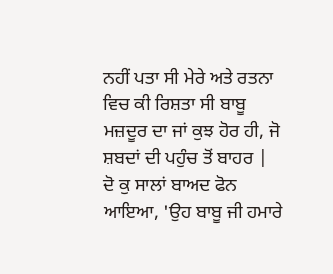ਨਹੀਂ ਪਤਾ ਸੀ ਮੇਰੇ ਅਤੇ ਰਤਨਾ ਵਿਚ ਕੀ ਰਿਸ਼ਤਾ ਸੀ ਬਾਬੂ ਮਜ਼ਦੂਰ ਦਾ ਜਾਂ ਕੁਝ ਹੋਰ ਹੀ, ਜੋ ਸ਼ਬਦਾਂ ਦੀ ਪਹੁੰਚ ਤੋਂ ਬਾਹਰ |
ਦੋ ਕੁ ਸਾਲਾਂ ਬਾਅਦ ਫੋਨ ਆਇਆ, 'ਉਹ ਬਾਬੂ ਜੀ ਹਮਾਰੇ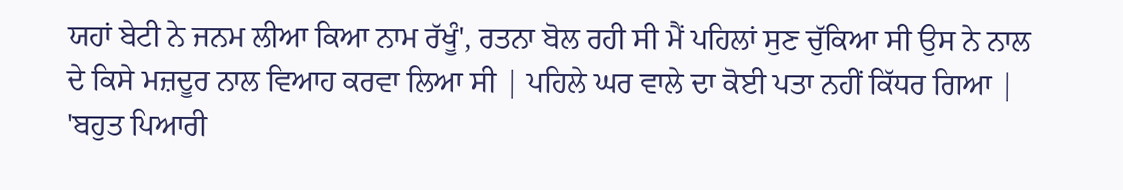ਯਹਾਂ ਬੇਟੀ ਨੇ ਜਨਮ ਲੀਆ ਕਿਆ ਨਾਮ ਰੱਖੂੰ', ਰਤਨਾ ਬੋਲ ਰਹੀ ਸੀ ਮੈਂ ਪਹਿਲਾਂ ਸੁਣ ਚੁੱਕਿਆ ਸੀ ਉਸ ਨੇ ਨਾਲ ਦੇ ਕਿਸੇ ਮਜ਼ਦੂਰ ਨਾਲ ਵਿਆਹ ਕਰਵਾ ਲਿਆ ਸੀ | ਪਹਿਲੇ ਘਰ ਵਾਲੇ ਦਾ ਕੋਈ ਪਤਾ ਨਹੀਂ ਕਿੱਧਰ ਗਿਆ | 'ਬਹੁਤ ਪਿਆਰੀ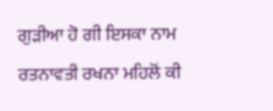ਗੁੜੀਆ ਹੋ ਗੀ ਇਸਕਾ ਨਾਮ ਰਤਨਾਵਤੀ ਰਖਨਾ ਮਹਿਲੋਂ ਕੀ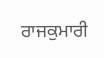ਰਾਜਕੁਮਾਰੀ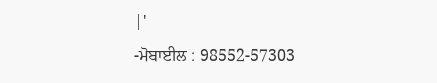|'
-ਮੋਬਾਈਲ : 98552-57303